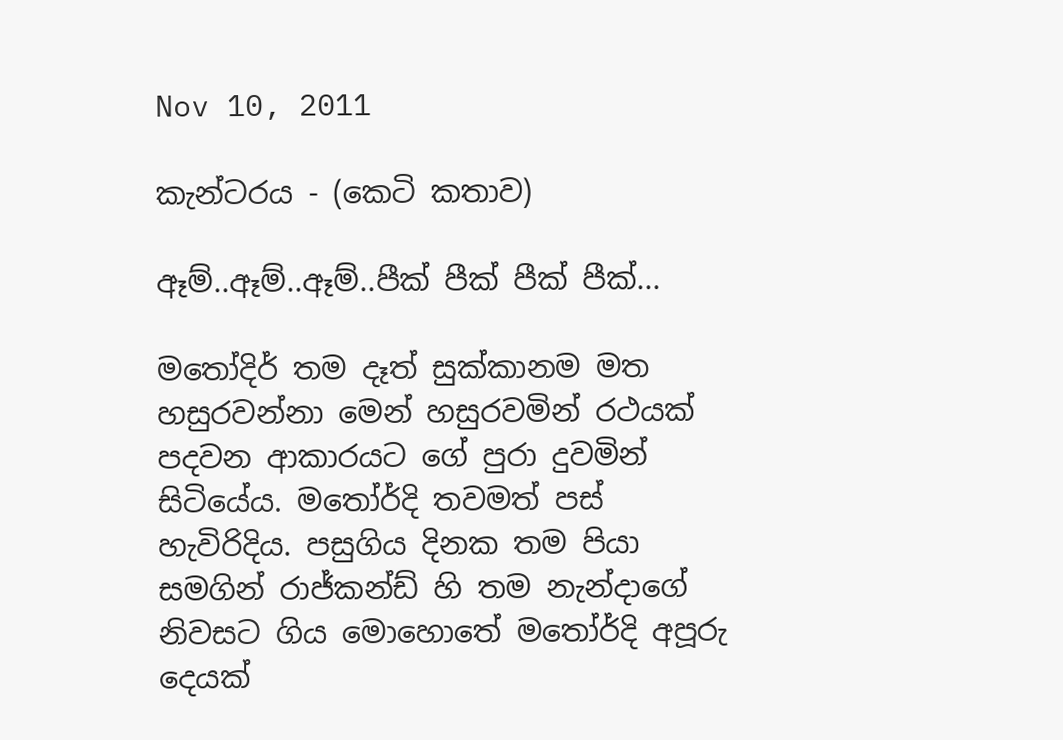Nov 10, 2011

කැන්ටරය - (කෙටි කතාව)

ඈම්..ඈම්..ඈම්..පීක් පීක් පීක් පීක්...

මතෝදිර් තම දෑත් සුක්කානම මත හසුරවන්නා මෙන් හසුරවමින් රථයක් පදවන ආකාරයට ගේ පුරා දුවමින් සිටියේය. මතෝර්දි තවමත් පස් හැවිරිදිය. පසුගිය දිනක තම පියා සමගින් රාජ්කන්ඩ් හි තම නැන්දාගේ නිවසට ගිය මොහොතේ මතෝර්දි අපූරු දෙයක්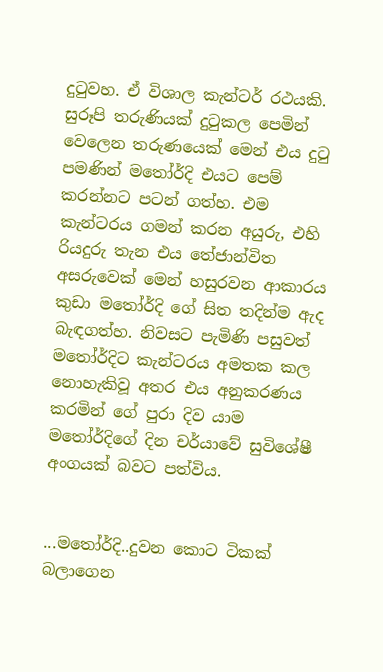දුටුවහ. ඒ විශාල කැන්ටර් රථයකි. සුරූපි තරුණියක් දුටුකල පෙමින් වෙලෙන තරුණයෙක් මෙන් එය දුටු පමණින් මතෝර්දි එයට පෙම් කරන්නට පටන් ගත්හ. එම කැන්ටරය ගමන් කරන අයුරු, එහි රියදුරු තැන එය තේජාන්විත අසරුවෙක් මෙන් හසුරවන ආකාරය කුඩා මතෝර්දි ගේ සිත තදින්ම ඇද බැඳගත්හ. නිවසට පැමිණි පසුවත් මතෝර්දිට කැන්ටරය අමතක කල නොහැකිවූ අතර එය අනුකරණය කරමින් ගේ පුරා දිව යාම මතෝර්දිගේ දින චර්යාවේ සුවිශේෂී අංගයක් බවට පත්විය.


...මතෝර්දි..දුවන කොට ටිකක් බලාගෙන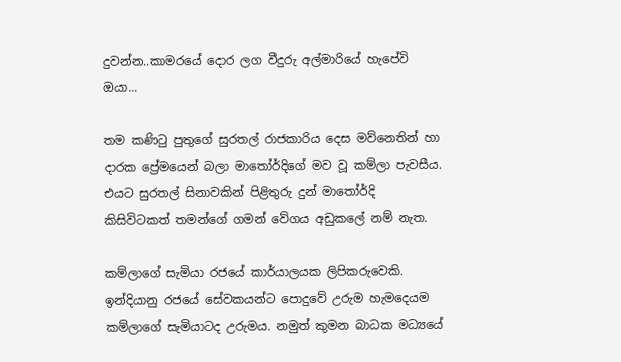දුවන්න..කාමරයේ දොර ලග වීදුරු අල්මාරියේ හැපේවි ඔයා...

තම කණිටු පුතුගේ සුරතල් රාජකාරිය දෙස මව්නෙතින් හා දාරක ප්‍රේමයෙන් බලා මාතෝර්දිගේ මව වූ කම්ලා පැවසීය. එයට සුරතල් සිනාවකින් පිළිතුරු දුන් මාතෝර්දි කිසිවිටකත් තමන්ගේ ගමන් වේගය අඩුකලේ නම් නැත.

කම්ලාගේ සැමියා රජයේ කාර්යාලයක ලිපිකරුවෙකි. ඉන්දියානු රජයේ සේවකයන්ට පොදුවේ උරුම හැමදෙයම කම්ලාගේ සැමියාටද උරුමය. නමුත් කුමන බාධක මධ්‍යයේ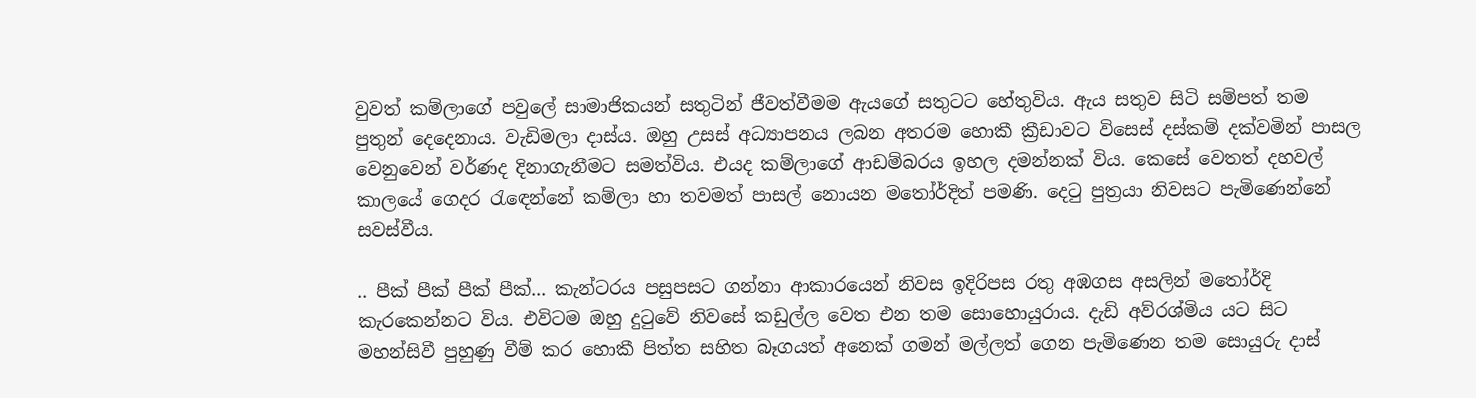වුවත් කම්ලාගේ පවුලේ සාමාජිකයන් සතුටින් ජීවත්වීමම ඇයගේ සතුටට හේතුවිය. ඇය සතුව සිටි සම්පත් තම පුතුන් දෙදෙනාය. වැඩිමලා දාස්ය. ඔහු උසස් අධ්‍යාපනය ලබන අතරම හොකී ක්‍රීඩාවට විසෙස් දස්කම් දක්වමින් පාසල වෙනුවෙන් වර්ණද දිනාගැනීමට සමත්විය. එයද කම්ලාගේ ආඩම්බරය ඉහල දමන්නක් විය. කෙසේ වෙතත් දහවල් කාලයේ ගෙදර රැඳෙන්නේ කම්ලා හා තවමත් පාසල් නොයන මතෝර්දිත් පමණි. දෙටු පුත්‍රයා නිවසට පැමිණෙන්නේ සවස්වීය.

.. පීක් පීක් පීක් පීක්... කැන්ටරය පසුපසට ගන්නා ආකාරයෙන් නිවස ඉදිරිපස රතු අඹගස අසලින් මතෝර්දි කැරකෙන්නට විය. එවිටම ඔහු දුටුවේ නිවසේ කඩුල්ල වෙත එන තම සොහොයුරාය. දැඩි අව්රශ්මිය යට සිට මහන්සිවී පුහුණු වීම් කර හොකී පිත්ත සහිත බෑගයත් අනෙක් ගමන් මල්ලත් ගෙන පැමිණෙන තම සොයුරු දාස්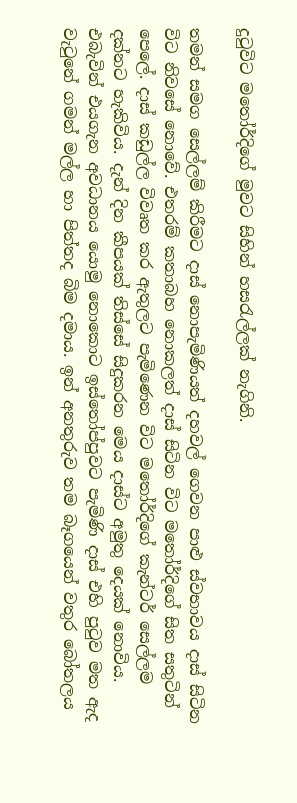දුටුවිට මතෝර්දිගේ මුවට සිහින් හසරැල්ලක් නැගිනි.

තමන් සමග සෙල්ලම් කිරීමට දාස් නොපැමිණියත් දහවල් ගෙවන පාළු ස්වභාවය දාස් සිටින විට නිවසේ නොවේ. එතරම් කතාබහ නොකලත් දාස් සිටින විට මතෝර්දිගේ සිත සතුටින් පෙලේ. දාස් කඩුල්ල විවෘත කර ඇතුලට පැමිණෙන විට මතෝර්දිගේ කැන්ටර් සෙල්ලම දක්නට හැකිවිය. දැන් දින කීපයක් තිස්සේ සිදුකරන මෙය දාස්ට අමුතු දෙයක් නොවිය. එබැවින් එයගැන අවධානය යොමු නොකොට ඉස්තෝප්පුවට පැමිණි දාස් එහි පුටුව මත ඇද වැටුනේ ගමන් මල්ල හා පිත්තද බිම දමාය. ඉන් අනතුරුව තම බෑගයෙන් වතුර බෝතලය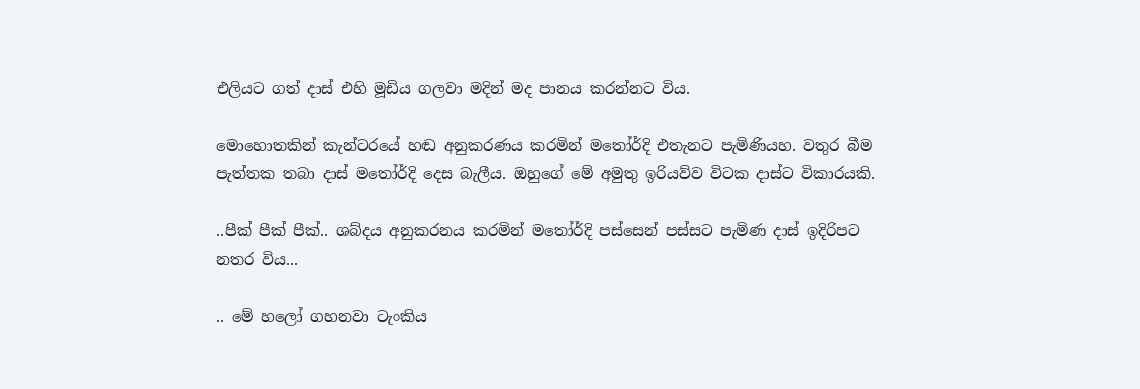එලියට ගත් දාස් එහි මූඩිය ගලවා මදින් මද පානය කරන්නට විය.

මොහොතකින් කැන්ටරයේ හඬ අනුකරණය කරමින් මතෝර්දි එතැනට පැමිණියහ. වතුර බීම පැත්තක තබා දාස් මතෝර්දි දෙස බැලීය. ඔහුගේ මේ අමුතු ඉරියව්ව විටක දාස්ට විකාරයකි.

..පීක් පීක් පීක්.. ශබ්දය අනුකරනය කරමින් මතෝර්දි පස්සෙන් පස්සට පැමිණ දාස් ඉදිරිපට නතර විය...

.. මේ හලෝ ගහනවා ටැංකිය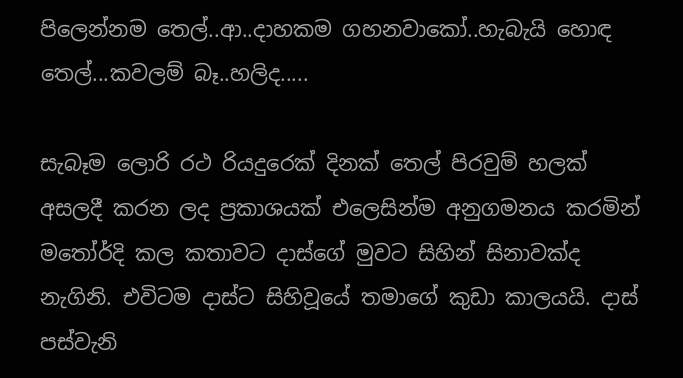පිලෙන්නම තෙල්..ආ..දාහකම ගහනවාකෝ..හැබැයි හොඳ තෙල්...කවලම් බෑ..හලිද.....

සැබෑම ලොරි රථ රියදුරෙක් දිනක් තෙල් පිරවුම් හලක් අසලදී කරන ලද ප්‍රකාශයක් එලෙසින්ම අනුගමනය කරමින් මතෝර්දි කල කතාවට දාස්ගේ මුවට සිහින් සිනාවක්ද නැගිනි. එවිටම දාස්ට සිහිවූයේ තමාගේ කුඩා කාලයයි. දාස් පස්වැනි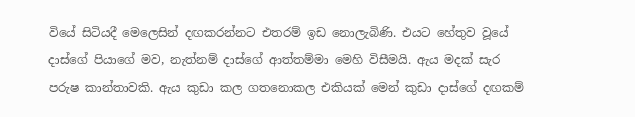වියේ සිටියදී මෙලෙසින් දඟකරන්නට එතරම් ඉඩ නොලැබිණි. එයට හේතුව වූයේ දාස්ගේ පියාගේ මව, නැත්නම් දාස්ගේ ආත්තම්මා මෙහි විසීමයි. ඇය මදක් සැර පරුෂ කාන්තාවකි. ඇය කුඩා කල ගතනොකල එකියක් මෙන් කුඩා දාස්ගේ දඟකම්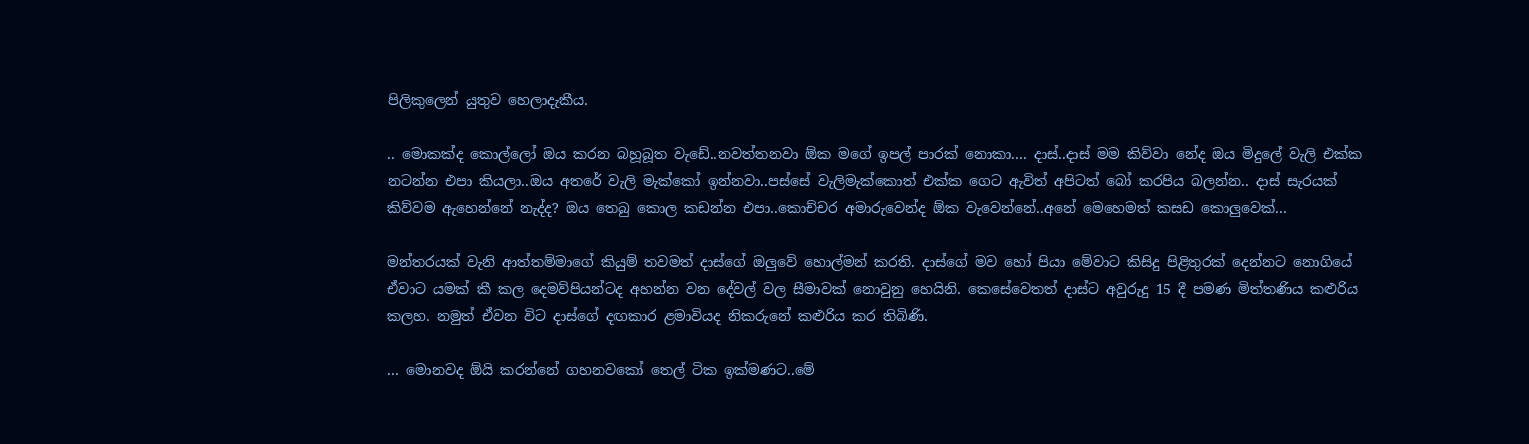පිලිකුලෙන් යුතුව හෙලාදැකීය.

.. මොකක්ද කොල්ලෝ ඔය කරන බහූබූත වැඩේ..නවත්තනවා ඕක මගේ ඉපල් පාරක් නොකා.... දාස්..දාස් මම කිව්වා නේද ඔය මිදුලේ වැලි එක්ක නටන්න එපා කියලා..ඔය අතරේ වැලි මැක්කෝ ඉන්නවා..පස්සේ වැලිමැක්කොත් එක්ක ගෙට ඇවිත් අපිටත් බෝ කරපිය බලන්න.. දාස් සැරයක් කිව්වම ඇහෙන්නේ නැද්ද? ඔය තෙබු කොල කඩන්න එපා..කොච්චර අමාරුවෙන්ද ඕක වැවෙන්නේ..අනේ මෙහෙමත් කසඩ කොලුවෙක්...

මන්තරයක් වැනි ආත්තම්මාගේ කියුම් තවමත් දාස්ගේ ඔලුවේ හොල්මන් කරති. දාස්ගේ මව හෝ පියා මේවාට කිසිදු පිළිතුරක් දෙන්නට නොගියේ ඒවාට යමක් කී කල දෙමව්පියන්ටද අහන්න වන දේවල් වල සීමාවක් නොවුනු හෙයිනි. කෙසේවෙතත් දාස්ට අවුරුදු 15 දී පමණ මිත්තණිය කළුරිය කලහ. නමුත් ඒවන විට දාස්ගේ දඟකාර ළමාවියද නිකරුනේ කළුරිය කර තිබිණි.

... මොනවද ඕයි කරන්නේ ගහනවකෝ තෙල් ටික ඉක්මණට..මේ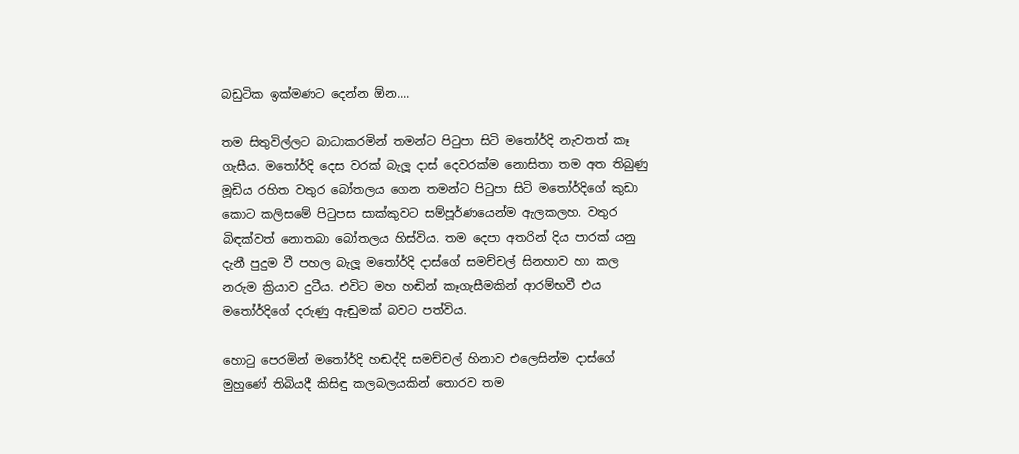බඩුටික ඉක්මණට දෙන්න ඕන....

තම සිතුවිල්ලට බාධාකරමින් තමන්ට පිටුපා සිටි මතෝර්දි නැවතත් කෑ ගැසීය. මතෝර්දි දෙස වරක් බැලූ දාස් දෙවරක්ම නොසිතා තම අත තිබුණු මූඩිය රහිත වතුර බෝතලය ගෙන තමන්ට පිටුපා සිටි මතෝර්දිගේ කුඩා කොට කලිසමේ පිටුපස සාක්කුවට සම්පූර්ණයෙන්ම ඇලකලහ. වතුර බිඳක්වත් නොතබා බෝතලය හිස්විය. තම දෙපා අතරින් දිය පාරක් යනු දැනී පුදුම වී පහල බැලූ මතෝර්දි දාස්ගේ සමච්චල් සිනහාව හා කල නරුම ක්‍රියාව දුටීය. එවිට මහ හඬින් කෑගැසීමකින් ආරම්භවී එය මතෝර්දිගේ දරුණු ඇඬුමක් බවට පත්විය.

හොටු පෙරමින් මතෝර්දි හඬද්දි සමච්චල් හිනාව එලෙසින්ම දාස්ගේ මුහුණේ තිබියදී කිසිඳු කලබලයකින් තොරව තම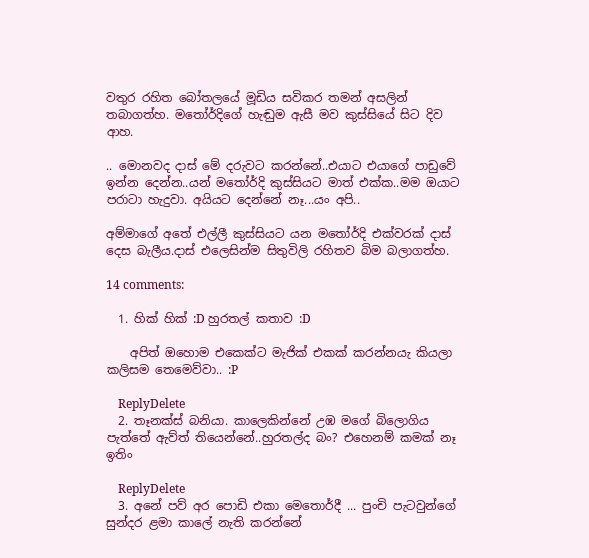වතුර රහිත බෝතලයේ මූඩිය සවිකර තමන් අසලින් තබාගත්හ. මතෝර්දිගේ හැඬුම ඇසී මව කුස්සියේ සිට දිව ආහ.

.. මොනවද දාස් මේ දරුවට කරන්නේ..එයාට එයාගේ පාඩුවේ ඉන්න දෙන්න..යන් මතෝර්දි කුස්සියට මාත් එක්ක..මම ඔයාට පරාටා හැදුවා. අයියට දෙන්නේ නෑ...යං අපි..

අම්මාගේ අතේ එල්ලී කුස්සියට යන මතෝර්දි එක්වරක් දාස් දෙස බැලීය.දාස් එලෙසින්ම සිතුවිලි රහිතව බිම බලාගත්හ.

14 comments:

  1. හික් හික් :D හුරතල් කතාව :D

    අපිත් ඔහොම එකෙක්ට මැජික් එකක් කරන්නයැ කියලා කලිසම තෙමෙව්වා.. :P

    ReplyDelete
  2. තෑනක්ස් බනියා. කාලෙකින්නේ උඹ මගේ බිලොගිය පැත්තේ ඇව්ත් තියෙන්නේ..හුරතල්ද බං? එහෙනම් කමක් නෑ ඉතිං

    ReplyDelete
  3. අනේ පව් අර පොඩි එකා මෙතොර්දී ... පුංචි පැටවුන්ගේ සුන්දර ළමා කාලේ නැති කරන්නේ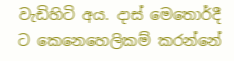වැඩිහිටි අය. දාස් මෙතොර්දී ට කෙනෙහෙලිකම් කරන්නේ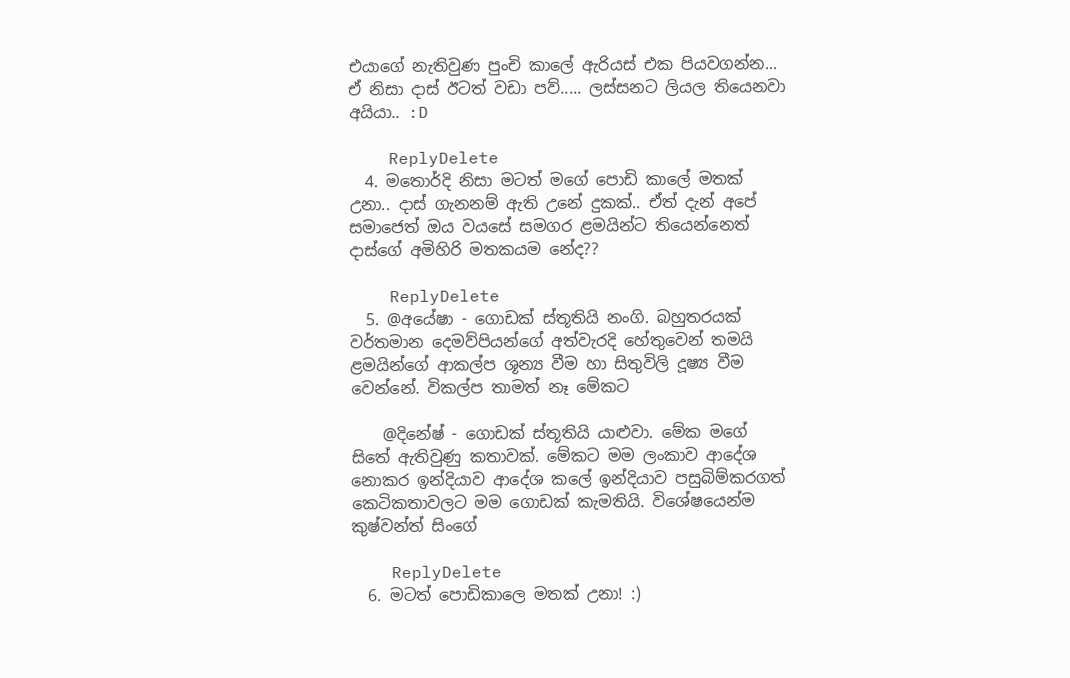එයාගේ නැතිවුණ පුංචි කාලේ ඇරියස් එක පියවගන්න... ඒ නිසා දාස් ඊටත් වඩා පව්..... ලස්සනට ලියල තියෙනවා අයියා.. :D

    ReplyDelete
  4. මතොර්දි නිසා මටත් මගේ පොඩි කාලේ මතක් උනා.. දාස් ගැනනම් ඇති උනේ දුකක්.. ඒත් දැන් අපේ සමාජෙත් ඔය වයසේ සමගර ළමයින්ට තියෙන්නෙත් දාස්ගේ අමිහිරි මතකයම නේද??

    ReplyDelete
  5. @අයේෂා - ගොඩක් ස්තූතියි නංගි. බහුතරයක් වර්තමාන දෙමව්පියන්ගේ අත්වැරදි හේතුවෙන් තමයි ළමයින්ගේ ආකල්ප ශූන්‍ය වීම හා සිතුවිලි දූෂ්‍ය වීම වෙන්නේ. විකල්ප තාමත් නෑ මේකට

    @දිනේෂ් - ගොඩක් ස්තූතියි යාළුවා. මේක මගේ සිතේ ඇතිවුණු කතාවක්. මේකට මම ලංකාව ආදේශ නොකර ඉන්දියාව ආදේශ කලේ ඉන්දියාව පසුබිම්කරගත් කෙටිකතාවලට මම ගොඩක් කැමතියි. විශේෂයෙන්ම කුෂ්වන්ත් සිංගේ

    ReplyDelete
  6. මටත් පොඩිකාලෙ මතක් උනා! :)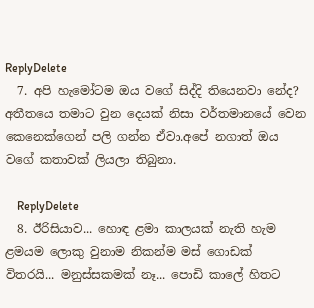ReplyDelete
  7. අපි හැමෝටම ඔය වගේ සිද්දි තියෙනවා නේද? අතීතයෙ තමාට වුන දෙයක් නිසා වර්තමානයේ වෙන කෙනෙක්ගෙන් පලි ගන්න ඒවා.අපේ නගාත් ඔය වගේ කතාවක් ලියලා තිබුනා.

    ReplyDelete
  8. ඊරිසියාව... හොඳ ළමා කාලයක් නැති හැම ළමයම ලොකු වුනාම නිකන්ම මස් ගොඩක් විතරයි... මනුස්සකමක් නෑ... පොඩි කාලේ හිතට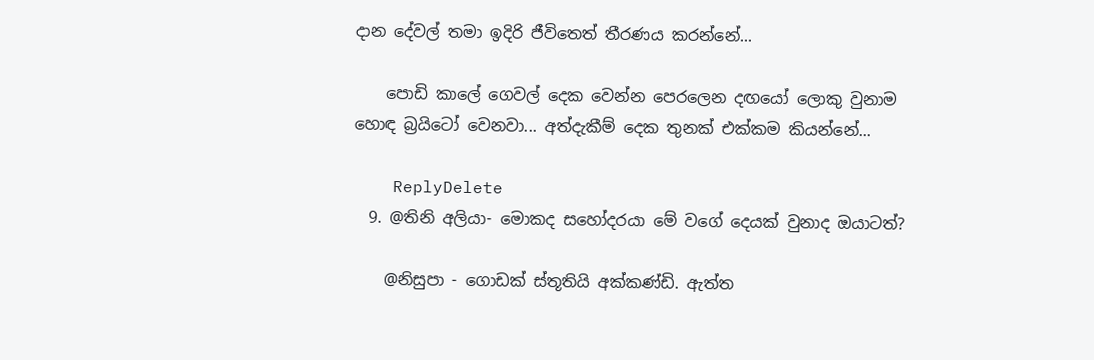දාන දේවල් තමා ඉදිරි ජීවිතෙත් තීරණය කරන්නේ...

    පොඩි කාලේ ගෙවල් දෙක වෙන්න පෙරලෙන දඟයෝ ලොකු වුනාම හොඳ බ්‍රයිටෝ වෙනවා... අත්දැකීම් දෙක තුනක් එක්කම කියන්නේ...

    ReplyDelete
  9. @තිනි අලියා- මොකද සහෝදරයා මේ වගේ දෙයක් වුනාද ඔයාටත්?

    @නිසුපා - ගොඩක් ස්තූතියි අක්කණ්ඩි. ඇත්ත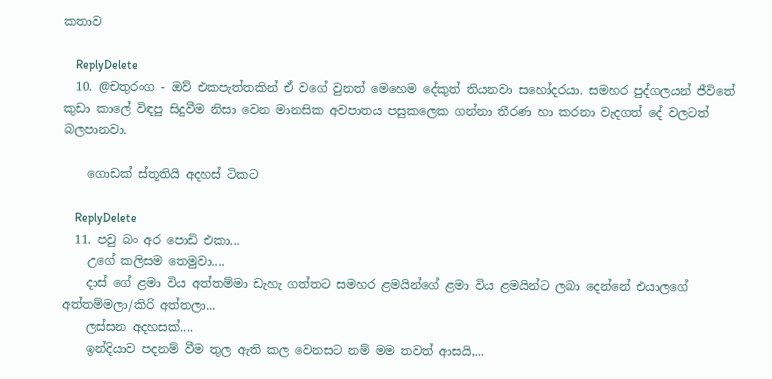කතාව

    ReplyDelete
  10. @චතුරංග - ඔව් එකපැත්තකින් ඒ වගේ වුනත් මෙහෙම දේකුත් තියනවා සහෝදරයා. සමහර පුද්ගලයන් ජීවිතේ කුඩා කාලේ විඳපු සිදුවීම නිසා වෙන මානසික අවපාතය පසුකලෙක ගන්නා තීරණ හා කරනා වැදගත් දේ වලටත් බලපානවා.

    ගොඩක් ස්තූතියි අදහස් ටිකට

    ReplyDelete
  11. පවු බං අර පොඩි එකා...
    උගේ කලිසම තෙමුවා....
    දාස් ගේ ළමා විය අත්තම්මා ඩැහැ ගත්තට සමහර ළමයින්ගේ ළමා විය ළමයින්ට ලබා දෙන්නේ එයාලගේ අත්තම්මලා/කිරි අත්තලා...
    ලස්සන අදහසක්....
    ඉන්දියාව පදනම් වීම තුල ඇති කල වෙනසට නම් මම තවත් ආසයි,...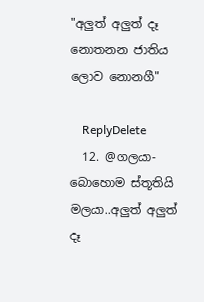"අලුත් අලුත් දෑ නොතනන ජාතිය ලොව නොනගී"

    ReplyDelete
  12. @ගලයා- බොහොම ස්තූතියි මලයා..අලුත් අලුත් දෑ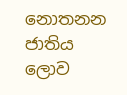නොතනන ජාතිය ලොව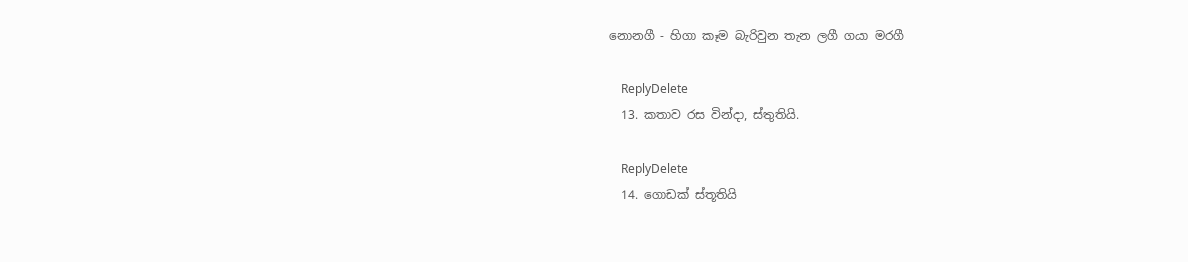නොනගී - හිගා කෑම බැරිවුන තැන ලගී ගයා මරගී

    ReplyDelete
  13. කතාව රස වින්දා, ස්තුතියි.

    ReplyDelete
  14. ගොඩක් ස්තූතියි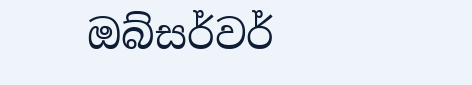ඔබ්සර්වර්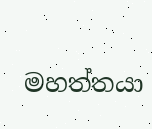මහත්තයා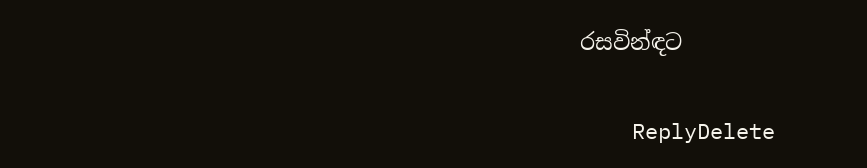රසවින්ඳට

    ReplyDelete